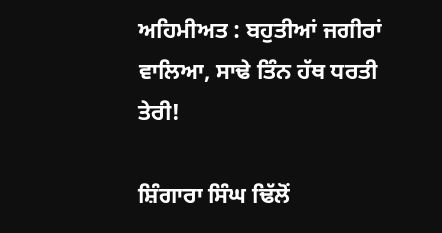ਅਹਿਮੀਅਤ : ਬਹੁਤੀਆਂ ਜਗੀਰਾਂ ਵਾਲਿਆ, ਸਾਢੇ ਤਿੰਨ ਹੱਥ ਧਰਤੀ ਤੇਰੀ!

ਸ਼ਿੰਗਾਰਾ ਸਿੰਘ ਢਿੱਲੋਂ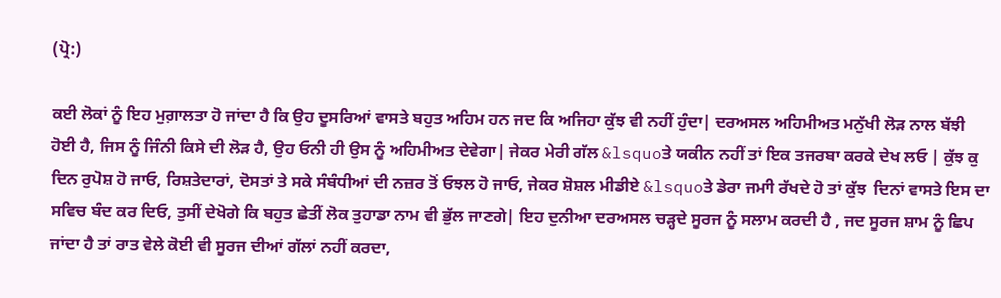(ਪ੍ਰੋ:)

ਕਈ ਲੋਕਾਂ ਨੂੰ ਇਹ ਮੁਗ਼ਾਲਤਾ ਹੋ ਜਾਂਦਾ ਹੈ ਕਿ ਉਹ ਦੂਸਰਿਆਂ ਵਾਸਤੇ ਬਹੁਤ ਅਹਿਮ ਹਨ ਜਦ ਕਿ ਅਜਿਹਾ ਕੁੱਝ ਵੀ ਨਹੀਂ ਹੁੰਦਾ| ਦਰਅਸਲ ਅਹਿਮੀਅਤ ਮਨੁੱਖੀ ਲੋੜ ਨਾਲ ਬੱਝੀ ਹੋਈ ਹੈ, ਜਿਸ ਨੂੰ ਜਿੰਨੀ ਕਿਸੇ ਦੀ ਲੋੜ ਹੈ, ਉਹ ਓਨੀ ਹੀ ਉਸ ਨੂੰ ਅਹਿਮੀਅਤ ਦੇਵੇਗਾ| ਜੇਕਰ ਮੇਰੀ ਗੱਲ &lsquoਤੇ ਯਕੀਨ ਨਹੀਂ ਤਾਂ ਇਕ ਤਜਰਬਾ ਕਰਕੇ ਦੇਖ ਲਓ | ਕੁੱਝ ਕੁ ਦਿਨ ਰੁਪੋਸ਼ ਹੋ ਜਾਓ, ਰਿਸ਼ਤੇਦਾਰਾਂ, ਦੋਸਤਾਂ ਤੇ ਸਕੇ ਸੰਬੰਧੀਆਂ ਦੀ ਨਜ਼ਰ ਤੋਂ ਓਝਲ ਹੋ ਜਾਓ, ਜੇਕਰ ਸ਼ੋਸ਼ਲ ਮੀਡੀਏ &lsquoਤੇ ਡੇਰਾ ਜਮਾੀ ਰੱਖਦੇ ਹੋ ਤਾਂ ਕੁੱਝ  ਦਿਨਾਂ ਵਾਸਤੇ ਇਸ ਦਾ ਸਵਿਚ ਬੰਦ ਕਰ ਦਿਓ, ਤੁਸੀਂ ਦੇਖੋਗੇ ਕਿ ਬਹੁਤ ਛੇਤੀਂ ਲੋਕ ਤੁਹਾਡਾ ਨਾਮ ਵੀ ਭੁੱਲ ਜਾਣਗੇ| ਇਹ ਦੁਨੀਆ ਦਰਅਸਲ ਚੜ੍ਹਦੇ ਸੂਰਜ ਨੂੰ ਸਲਾਮ ਕਰਦੀ ਹੈ , ਜਦ ਸੂਰਜ ਸ਼ਾਮ ਨੂੰ ਛਿਪ ਜਾਂਦਾ ਹੈ ਤਾਂ ਰਾਤ ਵੇਲੇ ਕੋਈ ਵੀ ਸੂਰਜ ਦੀਆਂ ਗੱਲਾਂ ਨਹੀਂ ਕਰਦਾ,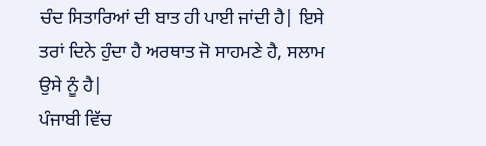ਚੰਦ ਸਿਤਾਰਿਆਂ ਦੀ ਬਾਤ ਹੀ ਪਾਈ ਜਾਂਦੀ ਹੈ| ਇਸੇ ਤਰਾਂ ਦਿਨੇ ਹੁੰਦਾ ਹੈ ਅਰਥਾਤ ਜੋ ਸਾਹਮਣੇ ਹੈ, ਸਲਾਮ ਉਸੇ ਨੂੰ ਹੈ|
ਪੰਜਾਬੀ ਵਿੱਚ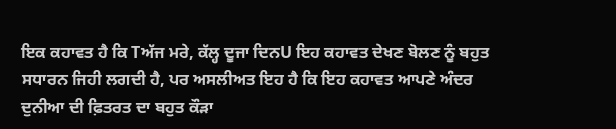ਇਕ ਕਹਾਵਤ ਹੈ ਕਿ Tਅੱਜ ਮਰੇ, ਕੱਲ੍ਹ ਦੂਜਾ ਦਿਨU ਇਹ ਕਹਾਵਤ ਦੇਖਣ ਬੋਲਣ ਨੂੰ ਬਹੁਤ ਸਧਾਰਨ ਜਿਹੀ ਲਗਦੀ ਹੈ, ਪਰ ਅਸਲੀਅਤ ਇਹ ਹੈ ਕਿ ਇਹ ਕਹਾਵਤ ਆਪਣੇ ਅੰਦਰ ਦੁਨੀਆ ਦੀ ਫ਼ਿਤਰਤ ਦਾ ਬਹੁਤ ਕੌੜਾ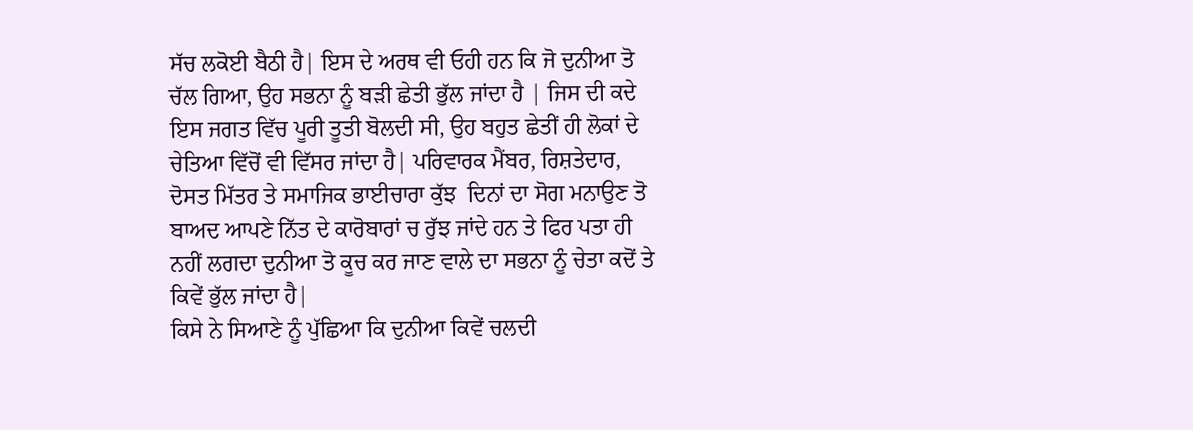ਸੱਚ ਲਕੋਈ ਬੈਠੀ ਹੈ| ਇਸ ਦੇ ਅਰਥ ਵੀ ਓਹੀ ਹਨ ਕਿ ਜੋ ਦੁਨੀਆ ਤੋ ਚੱਲ ਗਿਆ, ਉਹ ਸਭਨਾ ਨੂੰ ਬੜੀ ਛੇਤੀ ਭੁੱਲ ਜਾਂਦਾ ਹੈ | ਜਿਸ ਦੀ ਕਦੇ ਇਸ ਜਗਤ ਵਿੱਚ ਪੂਰੀ ਤੂਤੀ ਬੋਲਦੀ ਸੀ, ਉਹ ਬਹੁਤ ਛੇਤੀਂ ਹੀ ਲੋਕਾਂ ਦੇ ਚੇਤਿਆ ਵਿੱਚੋਂ ਵੀ ਵਿੱਸਰ ਜਾਂਦਾ ਹੈ| ਪਰਿਵਾਰਕ ਮੈਂਬਰ, ਰਿਸ਼ਤੇਦਾਰ, ਦੋਸਤ ਮਿੱਤਰ ਤੇ ਸਮਾਜਿਕ ਭਾਈਚਾਰਾ ਕੁੱਝ  ਦਿਨਾਂ ਦਾ ਸੋਗ ਮਨਾਉਣ ਤੋ ਬਾਅਦ ਆਪਣੇ ਨਿੱਤ ਦੇ ਕਾਰੋਬਾਰਾਂ ਚ ਰੁੱਝ ਜਾਂਦੇ ਹਨ ਤੇ ਫਿਰ ਪਤਾ ਹੀ ਨਹੀਂ ਲਗਦਾ ਦੁਨੀਆ ਤੋ ਕੂਚ ਕਰ ਜਾਣ ਵਾਲੇ ਦਾ ਸਭਨਾ ਨੂੰ ਚੇਤਾ ਕਦੋਂ ਤੇ ਕਿਵੇਂ ਭੁੱਲ ਜਾਂਦਾ ਹੈ|
ਕਿਸੇ ਨੇ ਸਿਆਣੇ ਨੂੰ ਪੁੱਛਿਆ ਕਿ ਦੁਨੀਆ ਕਿਵੇਂ ਚਲਦੀ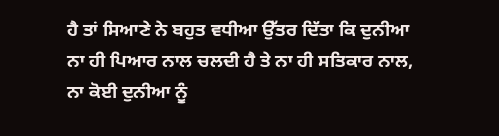ਹੈ ਤਾਂ ਸਿਆਣੇ ਨੇ ਬਹੁਤ ਵਧੀਆ ਉੱਤਰ ਦਿੱਤਾ ਕਿ ਦੁਨੀਆ ਨਾ ਹੀ ਪਿਆਰ ਨਾਲ ਚਲਦੀ ਹੈ ਤੇ ਨਾ ਹੀ ਸਤਿਕਾਰ ਨਾਲ, ਨਾ ਕੋਈ ਦੁਨੀਆ ਨੂੰ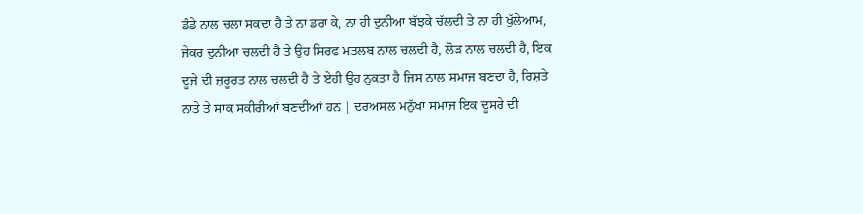ਡੰਡੇ ਨਾਲ ਚਲਾ ਸਕਦਾ ਹੈ ਤੇ ਨਾ ਡਰਾ ਕੇ, ਨਾ ਹੀ ਦੁਨੀਆ ਬੱਝਕੇ ਚੱਲਦੀ ਤੇ ਨਾ ਹੀ ਖੁੱਲੇਆਮ, ਜੇਕਰ ਦੁਨੀਆ ਚਲਦੀ ਹੈ ਤੇ ਉਹ ਸਿਰਫ ਮਤਲਬ ਨਾਲ ਚਲਦੀ ਹੈ, ਲੋੜ ਨਾਲ ਚਲਦੀ ਹੈ, ਇਕ ਦੂਜੇ ਦੀ ਜ਼ਰੂਰਤ ਨਾਲ ਚਲਦੀ ਹੈ ਤੇ ਏਹੀ ਉਹ ਨੁਕਤਾ ਹੈ ਜਿਸ ਨਾਲ ਸਮਾਜ ਬਣਦਾ ਹੈ, ਰਿਸ਼ਤੇ ਨਾਤੇ ਤੇ ਸਾਕ ਸਕੀਰੀਆਂ ਬਣਦੀਆਂ ਹਨ | ਦਰਅਸਲ ਮਨੁੱਖਾ ਸਮਾਜ ਇਕ ਦੂਸਰੇ ਦੀ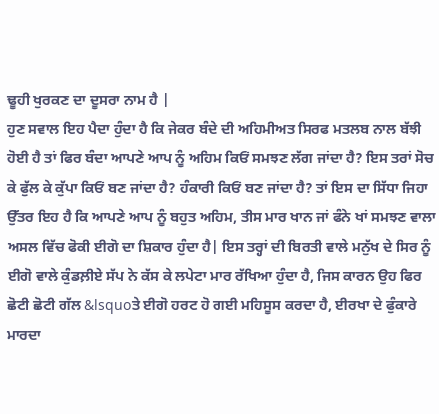ਢੂਹੀ ਖੁਰਕਣ ਦਾ ਦੂਸਰਾ ਨਾਮ ਹੈ |
ਹੁਣ ਸਵਾਲ ਇਹ ਪੈਦਾ ਹੁੰਦਾ ਹੈ ਕਿ ਜੇਕਰ ਬੰਦੇ ਦੀ ਅਹਿਮੀਅਤ ਸਿਰਫ ਮਤਲਬ ਨਾਲ ਬੱਝੀ ਹੋਈ ਹੈ ਤਾਂ ਫਿਰ ਬੰਦਾ ਆਪਣੇ ਆਪ ਨੂੰ ਅਹਿਮ ਕਿਓਂ ਸਮਝਣ ਲੱਗ ਜਾਂਦਾ ਹੈ? ਇਸ ਤਰਾਂ ਸੋਚ ਕੇ ਫੁੱਲ ਕੇ ਕੁੱਪਾ ਕਿਓਂ ਬਣ ਜਾਂਦਾ ਹੈ? ਹੰਕਾਰੀ ਕਿਓਂ ਬਣ ਜਾਂਦਾ ਹੈ? ਤਾਂ ਇਸ ਦਾ ਸਿੱਧਾ ਜਿਹਾ ਉੱਤਰ ਇਹ ਹੈ ਕਿ ਆਪਣੇ ਆਪ ਨੂੰ ਬਹੁਤ ਅਹਿਮ, ਤੀਸ ਮਾਰ ਖਾਨ ਜਾਂ ਫੰਨੇ ਖਾਂ ਸਮਝਣ ਵਾਲਾ ਅਸਲ ਵਿੱਚ ਫੋਕੀ ਈਗੋ ਦਾ ਸ਼ਿਕਾਰ ਹੁੰਦਾ ਹੈ| ਇਸ ਤਰ੍ਹਾਂ ਦੀ ਬਿਰਤੀ ਵਾਲੇ ਮਨੁੱਖ ਦੇ ਸਿਰ ਨੂੰ ਈਗੋ ਵਾਲੇ ਕੁੰਡਲ਼ੀਏ ਸੱਪ ਨੇ ਕੱਸ ਕੇ ਲਪੇਟਾ ਮਾਰ ਰੱਖਿਆ ਹੁੰਦਾ ਹੈ, ਜਿਸ ਕਾਰਨ ਉਹ ਫਿਰ ਛੋਟੀ ਛੋਟੀ ਗੱਲ &lsquoਤੇ ਈਗੋ ਹਰਟ ਹੋ ਗਈ ਮਹਿਸੂਸ ਕਰਦਾ ਹੈ, ਈਰਖਾ ਦੇ ਫੁੰਕਾਰੇ ਮਾਰਦਾ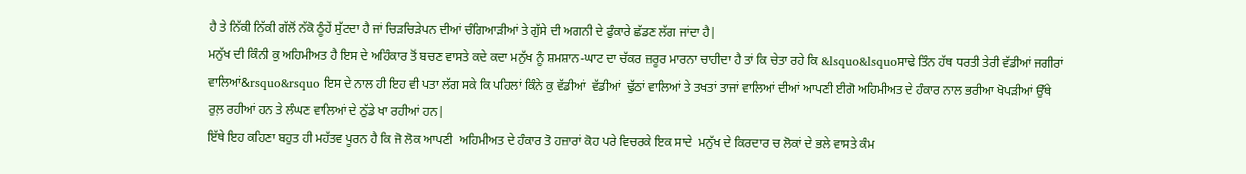ਹੈ ਤੇ ਨਿੱਕੀ ਨਿੱਕੀ ਗੱਲੋਂ ਨੱਕੋ ਠੂੰਹੇਂ ਸੁੱਟਦਾ ਹੈ ਜਾਂ ਚਿੜਚਿੜੇਪਨ ਦੀਆਂ ਚੰਗਿਆੜੀਆਂ ਤੇ ਗੁੱਸੇ ਦੀ ਅਗਨੀ ਦੇ ਫੁੰਕਾਰੇ ਛੱਡਣ ਲੱਗ ਜਾਂਦਾ ਹੈ|
ਮਨੁੱਖ ਦੀ ਕਿੰਨੀ ਕੁ ਅਹਿਮੀਅਤ ਹੈ ਇਸ ਦੇ ਅਹਿੰਕਾਰ ਤੋਂ ਬਚਣ ਵਾਸਤੇ ਕਦੇ ਕਦਾ ਮਨੁੱਖ ਨੂੰ ਸ਼ਮਸ਼ਾਨ-ਘਾਟ ਦਾ ਚੱਕਰ ਜ਼ਰੂਰ ਮਾਰਨਾ ਚਾਹੀਦਾ ਹੈ ਤਾਂ ਕਿ ਚੇਤਾ ਰਹੇ ਕਿ &lsquo&lsquoਸਾਢੇ ਤਿੰਨ ਹੱਥ ਧਰਤੀ ਤੇਰੀ ਵੱਡੀਆਂ ਜਗੀਰਾਂ ਵਾਲਿਆਂ&rsquo&rsquo ਇਸ ਦੇ ਨਾਲ ਹੀ ਇਹ ਵੀ ਪਤਾ ਲੱਗ ਸਕੇ ਕਿ ਪਹਿਲਾਂ ਕਿੰਨੇ ਕੁ ਵੱਡੀਆਂ  ਵੱਡੀਆਂ  ਢੁੱਠਾਂ ਵਾਲਿਆਂ ਤੇ ਤਖਤਾਂ ਤਾਜਾਂ ਵਾਲਿਆਂ ਦੀਆਂ ਆਪਣੀ ਈਗੋ ਅਹਿਮੀਅਤ ਦੇ ਹੰਕਾਰ ਨਾਲ ਭਰੀਆ ਖੋਪੜੀਆਂ ਉੱਥੇ ਰੁਲ਼ ਰਹੀਆਂ ਹਨ ਤੇ ਲੰਘਣ ਵਾਲਿਆਂ ਦੇ ਠੁੱਡੇ ਖਾ ਰਹੀਆਂ ਹਨ|
ਇੱਥੇ ਇਹ ਕਹਿਣਾ ਬਹੁਤ ਹੀ ਮਹੱਤਵ ਪੂਰਨ ਹੈ ਕਿ ਜੋ ਲੋਕ ਆਪਣੀ  ਅਹਿਮੀਅਤ ਦੇ ਹੰਕਾਰ ਤੋ ਹਜ਼ਾਰਾਂ ਕੋਹ ਪਰੇ ਵਿਚਰਕੇ ਇਕ ਸਾਦੇ  ਮਨੁੱਖ ਦੇ ਕਿਰਦਾਰ ਚ ਲੋਕਾਂ ਦੇ ਭਲੇ ਵਾਸਤੇ ਕੰਮ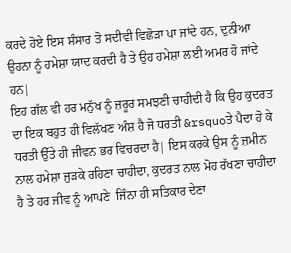ਕਰਦੇ ਹੋਏ ਇਸ ਸੰਸਾਰ ਤੋ ਸਦੀਵੀ ਵਿਛੋੜਾ ਪਾ ਜਾਂਦੇ ਹਨ, ਦੁਨੀਆ ਉਹਨਾ ਨੂੰ ਹਮੇਸ਼ਾ ਯਾਦ ਕਰਦੀ ਹੈ ਤੇ ਉਹ ਹਮੇਸ਼ਾ ਲਈ ਅਮਰ ਹੋ ਜਾਂਦੇ ਹਨ|
ਇਹ ਗੱਲ ਵੀ ਹਰ ਮਨੁੱਖ ਨੂੰ ਜ਼ਰੂਰ ਸਮਝਣੀ ਚਾਹੀਦੀ ਹੈ ਕਿ ਉਹ ਕੁਦਰਤ ਦਾ ਇਕ ਬਹੁਤ ਹੀ ਵਿਲੱਖਣ ਅੰਸ਼ ਹੈ ਜੋ ਧਰਤੀ &rsquoਤੇ ਪੈਦਾ ਹੋ ਕੇ ਧਰਤੀ ਉੱਤੇ ਹੀ ਜੀਵਨ ਭਰ ਵਿਚਰਦਾ ਹੈ| ਇਸ ਕਰਕੇ ਉਸ ਨੂੰ ਜ਼ਮੀਨ ਨਾਲ ਹਮੇਸ਼ਾ ਜੁੜਕੇ ਰਹਿਣਾ ਚਾਹੀਦਾ, ਕੁਦਰਤ ਨਾਲ ਮੋਹ ਰੱਖਣਾ ਚਾਹੀਦਾ ਹੈ ਤੇ ਹਰ ਜੀਵ ਨੂੰ ਆਪਣੇ  ਜਿੰਨਾ ਹੀ ਸਤਿਕਾਰ ਦੇਣਾ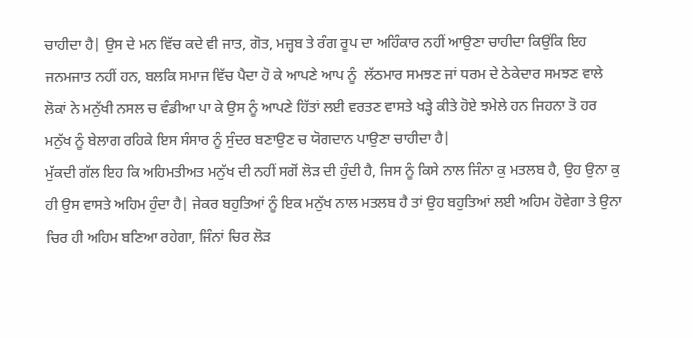ਚਾਹੀਦਾ ਹੈ| ਉਸ ਦੇ ਮਨ ਵਿੱਚ ਕਦੇ ਵੀ ਜਾਤ, ਗੋਤ, ਮਜ਼੍ਹਬ ਤੇ ਰੰਗ ਰੂਪ ਦਾ ਅਹਿੰਕਾਰ ਨਹੀਂ ਆਉਣਾ ਚਾਹੀਦਾ ਕਿਉਂਕਿ ਇਹ ਜਨਮਜਾਤ ਨਹੀਂ ਹਨ, ਬਲਕਿ ਸਮਾਜ ਵਿੱਚ ਪੈਦਾ ਹੋ ਕੇ ਆਪਣੇ ਆਪ ਨੂੰ  ਲੱਠਮਾਰ ਸਮਝਣ ਜਾਂ ਧਰਮ ਦੇ ਠੇਕੇਦਾਰ ਸਮਝਣ ਵਾਲੇ ਲੋਕਾਂ ਨੇ ਮਨੁੱਖੀ ਨਸਲ ਚ ਵੰਡੀਆ ਪਾ ਕੇ ਉਸ ਨੂੰ ਆਪਣੇ ਹਿੱਤਾਂ ਲਈ ਵਰਤਣ ਵਾਸਤੇ ਖੜ੍ਹੇ ਕੀਤੇ ਹੋਏ ਝਮੇਲੇ ਹਨ ਜਿਹਨਾ ਤੋ ਹਰ ਮਨੁੱਖ ਨੂੰ ਬੇਲਾਗ ਰਹਿਕੇ ਇਸ ਸੰਸਾਰ ਨੂੰ ਸੁੰਦਰ ਬਣਾਉਣ ਚ ਯੋਗਦਾਨ ਪਾਉਣਾ ਚਾਹੀਦਾ ਹੈ|
ਮੁੱਕਦੀ ਗੱਲ ਇਹ ਕਿ ਅਹਿਮਤੀਅਤ ਮਨੁੱਖ ਦੀ ਨਹੀਂ ਸਗੋਂ ਲੋੜ ਦੀ ਹੁੰਦੀ ਹੈ, ਜਿਸ ਨੂੰ ਕਿਸੇ ਨਾਲ ਜਿੰਨਾ ਕੁ ਮਤਲਬ ਹੈ, ਉਹ ਉਨਾ ਕੁ ਹੀ ਉਸ ਵਾਸਤੇ ਅਹਿਮ ਹੁੰਦਾ ਹੈ| ਜੇਕਰ ਬਹੁਤਿਆਂ ਨੂੰ ਇਕ ਮਨੁੱਖ ਨਾਲ ਮਤਲਬ ਹੈ ਤਾਂ ਉਹ ਬਹੁਤਿਆਂ ਲਈ ਅਹਿਮ ਹੋਵੇਗਾ ਤੇ ਉਨਾ ਚਿਰ ਹੀ ਅਹਿਮ ਬਣਿਆ ਰਹੇਗਾ, ਜਿੰਨਾਂ ਚਿਰ ਲੋੜ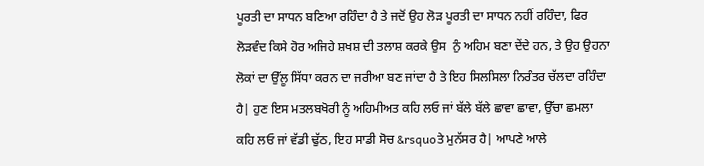ਪੂਰਤੀ ਦਾ ਸਾਧਨ ਬਣਿਆ ਰਹਿੰਦਾ ਹੈ ਤੇ ਜਦੋਂ ਉਹ ਲੋੜ ਪੂਰਤੀ ਦਾ ਸਾਧਨ ਨਹੀਂ ਰਹਿੰਦਾ, ਫਿਰ ਲੋੜਵੰਦ ਕਿਸੇ ਹੋਰ ਅਜਿਹੇ ਸ਼ਖਸ਼ ਦੀ ਤਲਾਸ਼ ਕਰਕੇ ਉਸ  ਨੁੰ ਅਹਿਮ ਬਣਾ ਦੇਂਦੇ ਹਨ, ਤੇ ਉਹ ਉਹਨਾ ਲੋਕਾਂ ਦਾ ਉੱਲੂ ਸਿੱਧਾ ਕਰਨ ਦਾ ਜਰੀਆ ਬਣ ਜਾਂਦਾ ਹੈ ਤੇ ਇਹ ਸਿਲਸਿਲਾ ਨਿਰੰਤਰ ਚੱਲਦਾ ਰਹਿੰਦਾ ਹੈ| ਹੁਣ ਇਸ ਮਤਲਬਖੋਰੀ ਨੂੰ ਅਹਿਮੀਅਤ ਕਹਿ ਲਓ ਜਾਂ ਬੱਲੇ ਬੱਲੇ ਛਾਵਾ ਛਾਵਾ, ਉੱਚਾ ਛਮਲਾ ਕਹਿ ਲਓ ਜਾਂ ਵੱਡੀ ਢੁੱਠ, ਇਹ ਸਾਡੀ ਸੋਚ &rsquoਤੇ ਮੁਨੱਸਰ ਹੈ| ਆਪਣੇ ਆਲੇ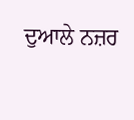ਦੁਆਲੇ ਨਜ਼ਰ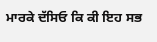ਮਾਰਕੇ ਦੱਸਿਓ ਕਿ ਕੀ ਇਹ ਸਭ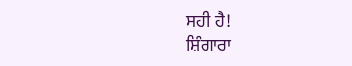ਸਹੀ ਹੈ!
ਸ਼ਿੰਗਾਰਾ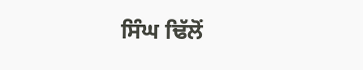ਸਿੰਘ ਢਿੱਲੋਂ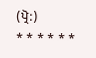(ਪ੍ਰੋ:)
* * * * * *